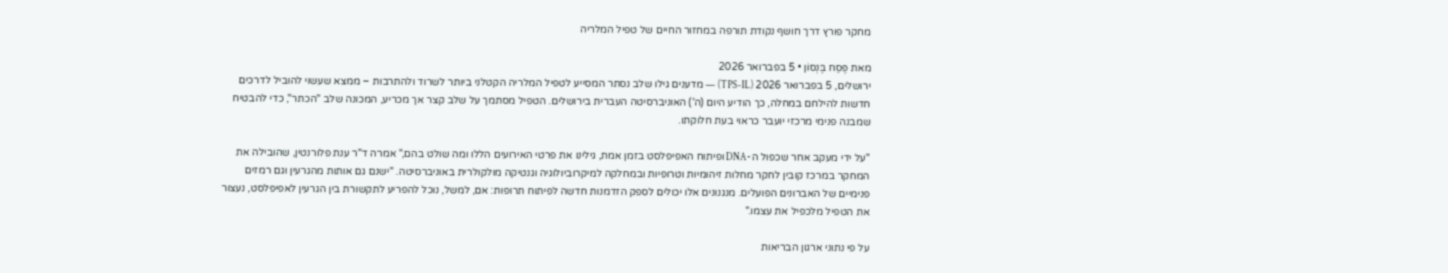מחקר פורץ דרך חושף נקודת תורפה במחזור החיים של טפיל המלריה

מאת פֶּסַח בֶּנְסוֹן • 5 בפברואר 2026
ירושלים, 5 בפברואר 2026 (TPS-IL) — מדענים גילו שלב נסתר המסייע לטפיל המלריה הקטלני ביותר לשרוד ולהתרבות – ממצא שעשוי להוביל לדרכים חדשות להילחם במחלה, כך הודיע היום (ה') האוניברסיטה העברית בירושלים. הטפיל מסתמך על שלב קצר אך מכריע, המכונה שלב "הכתר", כדי להבטיח שמבנה פנימי מרכזי יועבר כראוי בעת חלוקתו.

"על ידי מעקב אחר שכפול ה-DNA ופיתוח האפיפלסט בזמן אמת, גילינו את פרטי האירועים הללו ומה שולט בהם," אמרה ד"ר ענת פלורנטין, שהובילה את המחקר במרכז קובין לחקר מחלות זיהומיות וטרופיות ובמחלקה למיקרוביולוגיה וגנטיקה מולקולרית באוניברסיטה. "ישנם גם אותות מהגרעין וגם רמזים פנימיים של האברונים הפועלים. מנגנונים אלו יכולים לספק הזדמנות חדשה לפיתוח תרופות: אם, למשל, נוכל להפריע לתקשורת בין הגרעין לאפיפלסט, נעצור את הטפיל מלכפיל את עצמו."

על פי נתוני ארגון הבריאות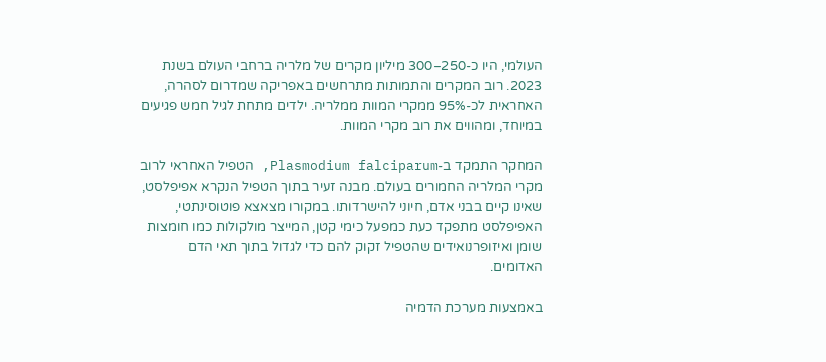העולמי, היו כ-250–300 מיליון מקרים של מלריה ברחבי העולם בשנת 2023. רוב המקרים והתמותות מתרחשים באפריקה שמדרום לסהרה, האחראית לכ-95% ממקרי המוות ממלריה. ילדים מתחת לגיל חמש פגיעים במיוחד, ומהווים את רוב מקרי המוות.

המחקר התמקד ב-Plasmodium falciparum, הטפיל האחראי לרוב מקרי המלריה החמורים בעולם. מבנה זעיר בתוך הטפיל הנקרא אפיפלסט, שאינו קיים בבני אדם, חיוני להישרדותו. במקורו מצאצא פוטוסינתטי, האפיפלסט מתפקד כעת כמפעל כימי קטן, המייצר מולקולות כמו חומצות שומן ואיזופרנואידים שהטפיל זקוק להם כדי לגדול בתוך תאי הדם האדומים.

באמצעות מערכת הדמיה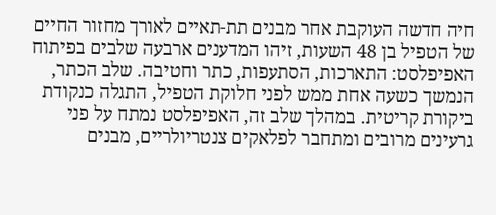חיה חדשה העוקבת אחר מבנים תת-תאיים לאורך מחזור החיים של הטפיל בן 48 השעות, זיהו המדענים ארבעה שלבים בפיתוח האפיפלסט: התארכות, הסתעפות, כתר וחטיבה. שלב הכתר, הנמשך כשעה אחת ממש לפני חלוקת הטפיל, התגלה כנקודת ביקורת קריטית. במהלך שלב זה, האפיפלסט נמתח על פני גרעינים מרובים ומתחבר לפלאקים צנטריולריים, מבנים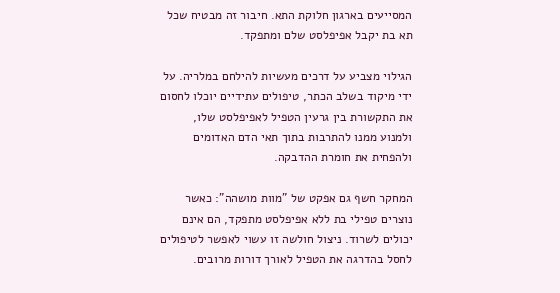המסייעים בארגון חלוקת התא. חיבור זה מבטיח שכל תא בת יקבל אפיפלסט שלם ומתפקד.

הגילוי מצביע על דרכים מעשיות להילחם במלריה. על ידי מיקוד בשלב הכתר, טיפולים עתידיים יוכלו לחסום את התקשורת בין גרעין הטפיל לאפיפלסט שלו, ולמנוע ממנו להתרבות בתוך תאי הדם האדומים ולהפחית את חומרת ההדבקה.

המחקר חשף גם אפקט של "מוות מושהה": כאשר נוצרים טפילי בת ללא אפיפלסט מתפקד, הם אינם יכולים לשרוד. ניצול חולשה זו עשוי לאפשר לטיפולים לחסל בהדרגה את הטפיל לאורך דורות מרובים.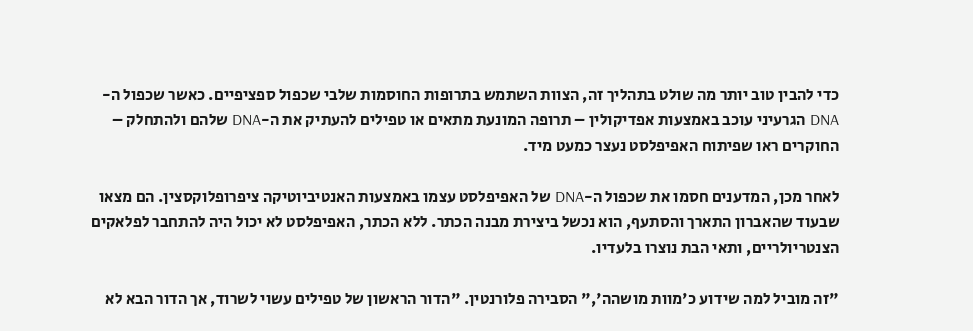כדי להבין טוב יותר מה שולט בתהליך זה, הצוות השתמש בתרופות החוסמות שלבי שכפול ספציפיים. כאשר שכפול ה-DNA הגרעיני עוכב באמצעות אפדיקולין – תרופה המונעת מתאים או טפילים להעתיק את ה-DNA שלהם ולהתחלק – החוקרים ראו שפיתוח האפיפלסט נעצר כמעט מיד.

לאחר מכן, המדענים חסמו את שכפול ה-DNA של האפיפלסט עצמו באמצעות האנטיביוטיקה ציפרופלוקסצין. הם מצאו שבעוד שהאברון התארך והסתעף, הוא נכשל ביצירת מבנה הכתר. ללא הכתר, האפיפלסט לא יכול היה להתחבר לפלאקים הצנטריולריים, ותאי הבת נוצרו בלעדיו.

"זה מוביל למה שידוע כ'מוות מושהה'," הסבירה פלורנטין. "הדור הראשון של טפילים עשוי לשרוד, אך הדור הבא לא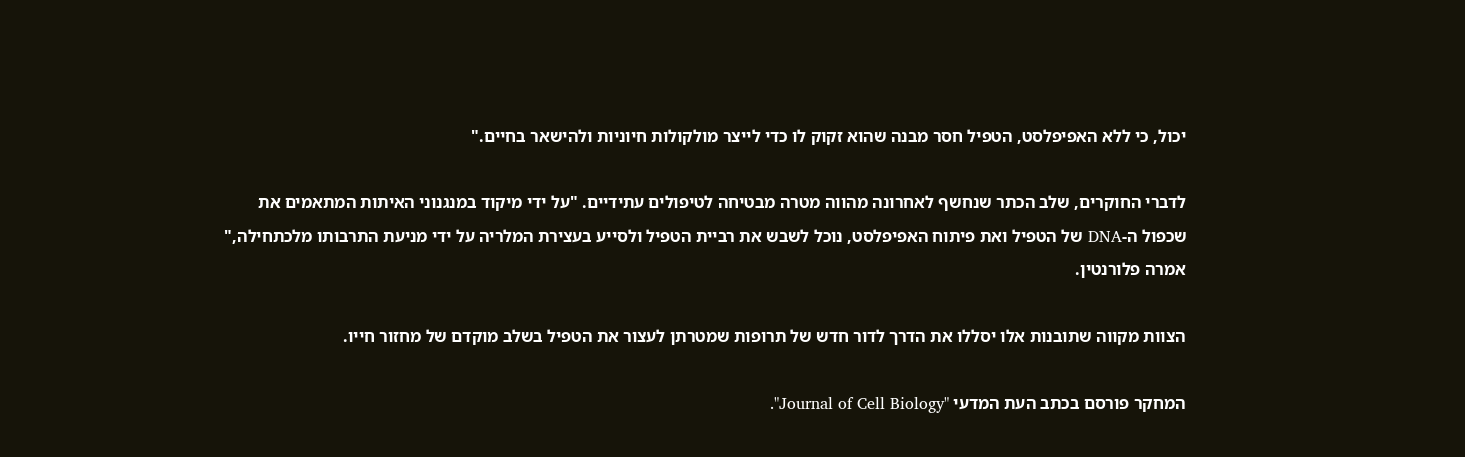יכול, כי ללא האפיפלסט, הטפיל חסר מבנה שהוא זקוק לו כדי לייצר מולקולות חיוניות ולהישאר בחיים."

לדברי החוקרים, שלב הכתר שנחשף לאחרונה מהווה מטרה מבטיחה לטיפולים עתידיים. "על ידי מיקוד במנגנוני האיתות המתאמים את שכפול ה-DNA של הטפיל ואת פיתוח האפיפלסט, נוכל לשבש את רביית הטפיל ולסייע בעצירת המלריה על ידי מניעת התרבותו מלכתחילה," אמרה פלורנטין.

הצוות מקווה שתובנות אלו יסללו את הדרך לדור חדש של תרופות שמטרתן לעצור את הטפיל בשלב מוקדם של מחזור חייו.

המחקר פורסם בכתב העת המדעי "Journal of Cell Biology".